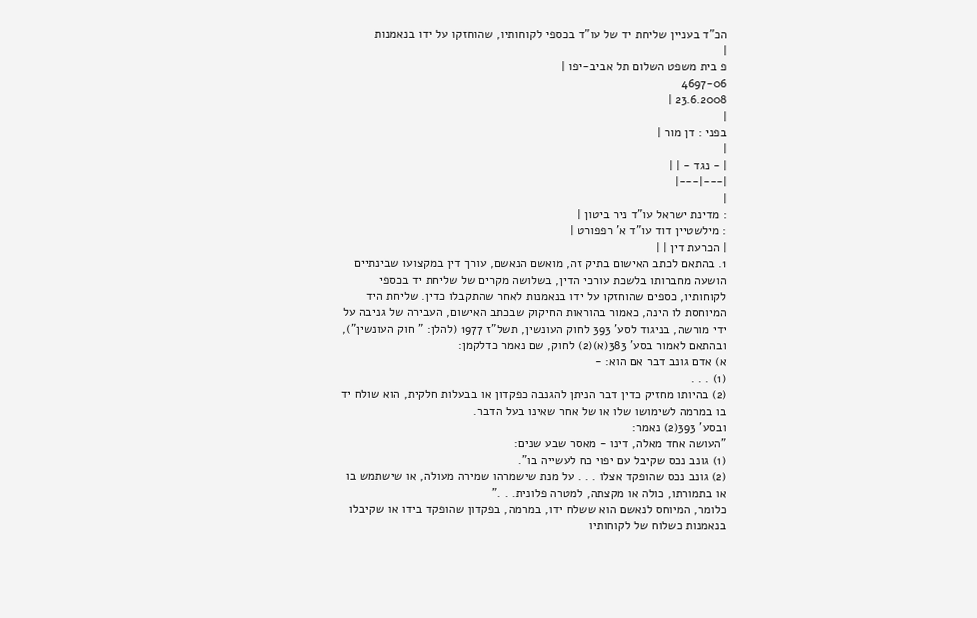הכ"ד בעניין שליחת יד של עו"ד בכספי לקוחותיו, שהוחזקו על ידו בנאמנות
|
פ בית משפט השלום תל אביב-יפו |
4697-06
23.6.2008 |
|
בפני : דן מור |
|
| - נגד - | |
|---|---|
|
: מדינת ישראל עו"ד ניר ביטון |
: מילשטיין דוד עו"ד א' רפפורט |
| הכרעת דין | |
1. בהתאם לכתב האישום בתיק זה, מואשם הנאשם, עורך דין במקצועו שבינתיים הושעה מחברותו בלשכת עורכי הדין, בשלושה מקרים של שליחת יד בכספי לקוחותיו, כספים שהוחזקו על ידו בנאמנות לאחר שהתקבלו כדין. שליחת היד המיוחסת לו הינה, כאמור בהוראות החיקוק שבכתב האישום, העבירה של גניבה על ידי מורשה, בניגוד לסע' 393 לחוק העונשין, תשל"ז 1977 (להלן: " חוק העונשין"), ובהתאם לאמור בסע' 383(א)(2) לחוק, שם נאמר כדלקמן:
א) אדם גונב דבר אם הוא: -
(1) . . .
(2) בהיותו מחזיק כדין דבר הניתן להגנבה כפקדון או בבעלות חלקית, הוא שולח יד בו במרמה לשימושו שלו או של אחר שאינו בעל הדבר.
ובסע' 393(2) נאמר:
"העושה אחד מאלה, דינו - מאסר שבע שנים:
(1) גונב נכס שקיבל עם יפוי כח לעשייה בו".
(2) גונב נכס שהופקד אצלו . . . על מנת שישמרהו שמירה מעולה, או שישתמש בו או בתמורתו, כולה או מקצתה, למטרה פלונית. . ."
כלומר, המיוחס לנאשם הוא ששלח ידו, במרמה, בפקדון שהופקד בידו או שקיבלו בנאמנות כשלוח של לקוחותיו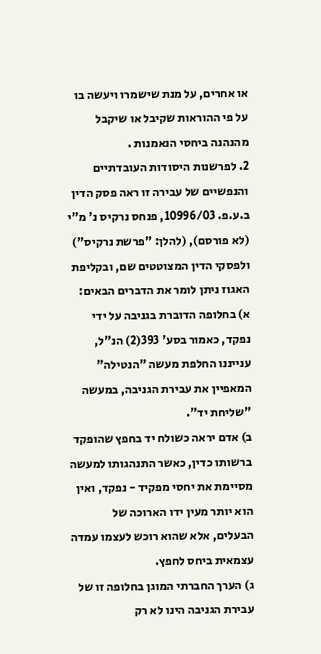או אחרים, על מנת שישמרו ויעשה בו על פי ההוראות שקיבל או שיקבל מהנהנה ביחסי הנאמנות .
2. לפרשנות היסודות העובדתיים והנפשיים של עבירה זו ראה פסק הדין ב.ע.פ. 10996/03, פנחס נרקיס נ' מ"י (לא פורסם), (להלן: "פרשת נרקיס") ולפסקי הדין המצוטטים שם, ובקליפת האגוז ניתן לומר את הדברים הבאים:
א) בחלופה הדוברת בגניבה על ידי נפקד, כאמור בסע' 393(2) הנ"ל, ענייננו החלפת מעשה "הנטילה" המאפיין את עבירת הגניבה, במעשה "שליחת יד".
ב) אדם יראה כשולח יד בחפץ שהופקד ברשותו כדין, כאשר התנהגותו למעשה מסיימת את יחסי מפקיד - נפקד, ואין הוא יותר מעין ידו הארוכה של הבעלים, אלא שהוא רוכש לעצמו עמדה עצמאית ביחס לחפץ.
ג) הערך החברתי המוגן בחלופה זו של עבירת הגניבה הינו לא רק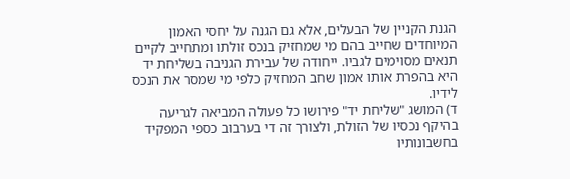הגנת הקניין של הבעלים, אלא גם הגנה על יחסי האמון המיוחדים שחייב בהם מי שמחזיק בנכס זולתו ומתחייב לקיים תנאים מסוימים לגביו. ייחודה של עבירת הגניבה בשליחת יד היא בהפרת אותו אמון שחב המחזיק כלפי מי שמסר את הנכס לידיו.
ד) המושג "שליחת יד" פירושו כל פעולה המביאה לגריעה בהיקף נכסיו של הזולת, ולצורך זה די בערבוב כספי המפקיד בחשבונותיו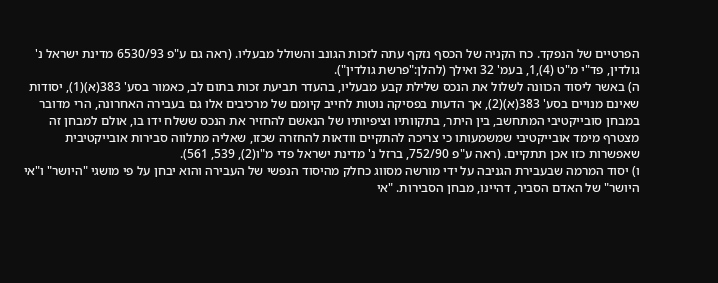הפרטיים של הנפקד. כח הקניה של הכסף נזקף עתה לזכות הגונב והשולל מבעליו. (ראה גם ע"פ 6530/93 מדינת ישראל נ' גולדין, פד"י מ"ט (4),1, בעמ' 32 ואילך (להלן:"פרשת גולדין").
ה) באשר ליסוד הכוונה לשלול את הנכס שלילת קבע מבעליו, בהעדר תביעת זכות בתום לב, כאמור בסע' 383(א)(1), יסודות שאינם מנויים בסע' 383(א)(2), אך הדעות בפסיקה נוטות לחייב קיומם של מרכיבים אלו גם בעבירה האחרונה, הרי מדובר במבחן סובייקטיבי המתחשב, בין היתר, בתקוותיו וציפיותיו של הנאשם להחזיר את הנכס ששלח ידו בו, אולם למבחן זה מצטרף מימד אובייקטיבי שמשמעותו כי צריכה להתקיים וודאות להחזרה שכזו, שאליה מתלווה סבירות אובייקטיבית שאפשרות כזו אכן תתקיים. (ראה ע"פ 752/90, ברזל נ' מדינת ישראל פדי מ"ו(2), 539, 561).
ו) יסוד המרמה שבעבירת הגניבה על ידי מורשה מסווג כחלק מהיסוד הנפשי של העבירה והוא יבחן על פי מושגי "היושר" ו"אי היושר" של האדם הסביר, דהיינו, מבחן הסבירות. "אי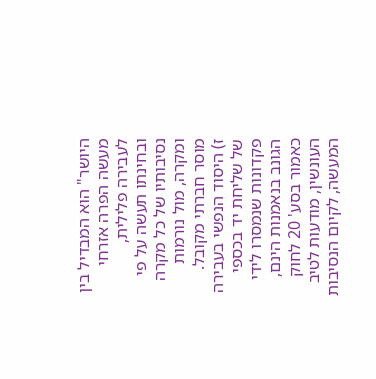היושר" הוא המבדיל בין מעשה הפרה אזרחי לעבירה פלילית, ובחינתו תעשה על פי נסיבותיו של כל מקרה ומקרה, מול נורמות מוסר חברתי מקובל.
ז) היסוד הנפשי בעבירה של שליחת יד בכספי פקדונות שנמסרו לידי הגונב בנאמנות הינם, כאמור בסע' 20 לחוק העונשין, מודעות לטיב המעשה, לקיום הנסיבות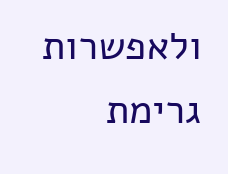ולאפשרות גרימת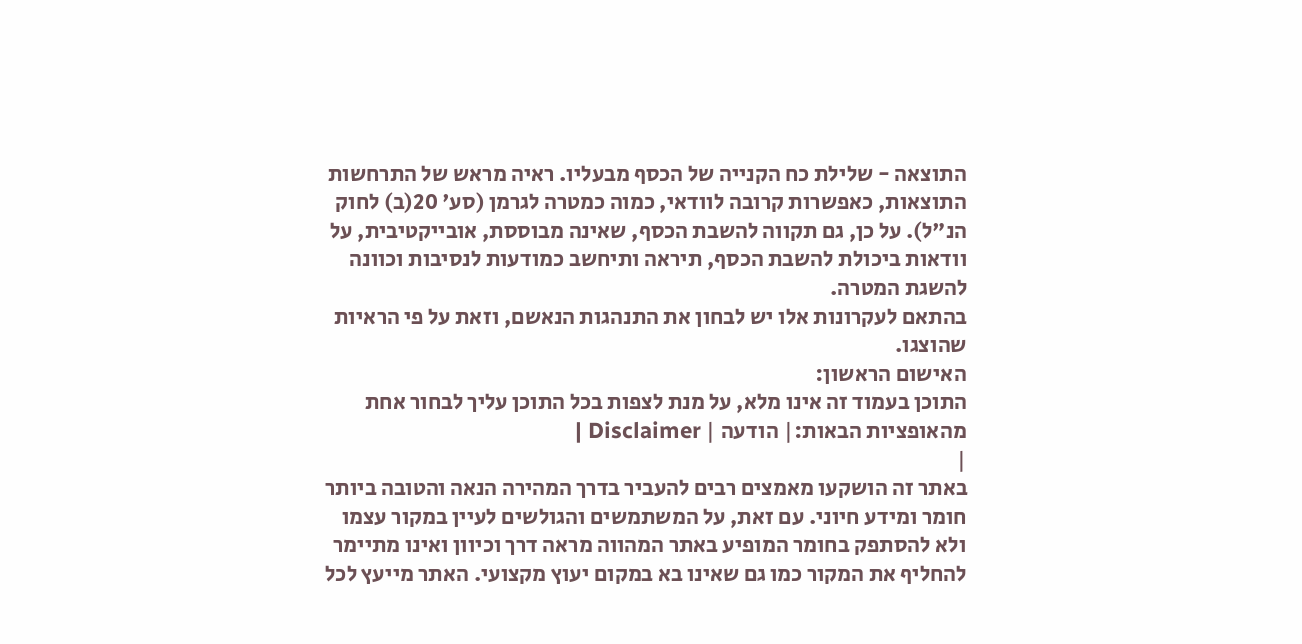התוצאה - שלילת כח הקנייה של הכסף מבעליו. ראיה מראש של התרחשות התוצאות, כאפשרות קרובה לוודאי, כמוה כמטרה לגרמן (סע' 20(ב) לחוק הנ"ל). על כן, גם תקווה להשבת הכסף, שאינה מבוססת, אובייקטיבית, על וודאות ביכולת להשבת הכסף, תיראה ותיחשב כמודעות לנסיבות וכוונה להשגת המטרה.
בהתאם לעקרונות אלו יש לבחון את התנהגות הנאשם, וזאת על פי הראיות שהוצגו.
האישום הראשון:
התוכן בעמוד זה אינו מלא, על מנת לצפות בכל התוכן עליך לבחור אחת מהאופציות הבאות:| הודעה | Disclaimer |
|
באתר זה הושקעו מאמצים רבים להעביר בדרך המהירה הנאה והטובה ביותר חומר ומידע חיוני. עם זאת, על המשתמשים והגולשים לעיין במקור עצמו ולא להסתפק בחומר המופיע באתר המהווה מראה דרך וכיוון ואינו מתיימר להחליף את המקור כמו גם שאינו בא במקום יעוץ מקצועי. האתר מייעץ לכל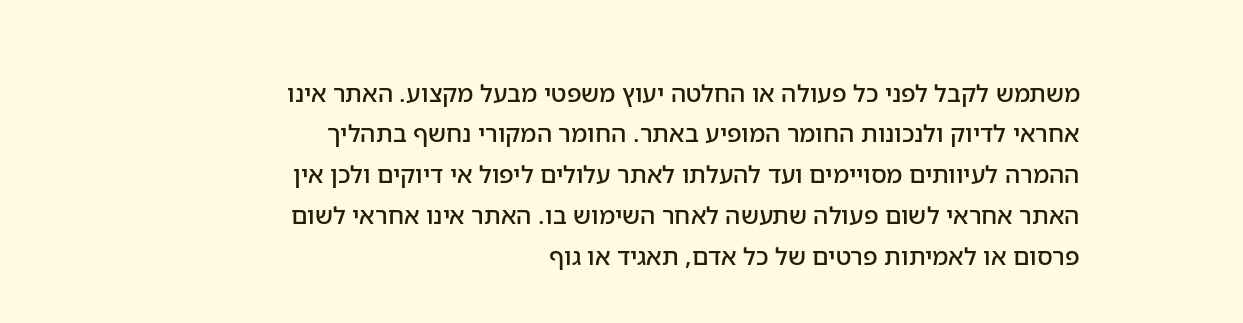משתמש לקבל לפני כל פעולה או החלטה יעוץ משפטי מבעל מקצוע. האתר אינו אחראי לדיוק ולנכונות החומר המופיע באתר. החומר המקורי נחשף בתהליך ההמרה לעיוותים מסויימים ועד להעלתו לאתר עלולים ליפול אי דיוקים ולכן אין האתר אחראי לשום פעולה שתעשה לאחר השימוש בו. האתר אינו אחראי לשום פרסום או לאמיתות פרטים של כל אדם, תאגיד או גוף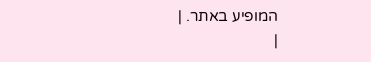המופיע באתר. |
|